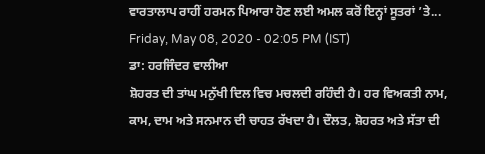ਵਾਰਤਾਲਾਪ ਰਾਹੀਂ ਹਰਮਨ ਪਿਆਰਾ ਹੋਣ ਲਈ ਅਮਲ ਕਰੋਂ ਇਨ੍ਹਾਂ ਸੂਤਰਾਂ ’ਤੇ...
Friday, May 08, 2020 - 02:05 PM (IST)
ਡਾ: ਹਰਜਿੰਦਰ ਵਾਲੀਆ
ਸ਼ੋਹਰਤ ਦੀ ਤਾਂਘ ਮਨੁੱਖੀ ਦਿਲ ਵਿਚ ਮਚਲਦੀ ਰਹਿੰਦੀ ਹੈ। ਹਰ ਵਿਅਕਤੀ ਨਾਮ, ਕਾਮ, ਦਾਮ ਅਤੇ ਸਨਮਾਨ ਦੀ ਚਾਹਤ ਰੱਖਦਾ ਹੈ। ਦੌਲਤ, ਸ਼ੋਹਰਤ ਅਤੇ ਸੱਤਾ ਦੀ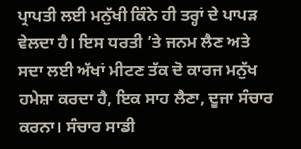ਪ੍ਰਾਪਤੀ ਲਈ ਮਨੁੱਖੀ ਕਿੰਨੇ ਹੀ ਤਰ੍ਹਾਂ ਦੇ ਪਾਪੜ ਵੇਲਦਾ ਹੈ। ਇਸ ਧਰਤੀ ’ਤੇ ਜਨਮ ਲੈਣ ਅਤੇ ਸਦਾ ਲਈ ਅੱਖਾਂ ਮੀਟਣ ਤੱਕ ਦੋ ਕਾਰਜ ਮਨੁੱਖ ਹਮੇਸ਼ਾ ਕਰਦਾ ਹੈ, ਇਕ ਸਾਹ ਲੈਣਾ, ਦੂਜਾ ਸੰਚਾਰ ਕਰਨਾ। ਸੰਚਾਰ ਸਾਡੀ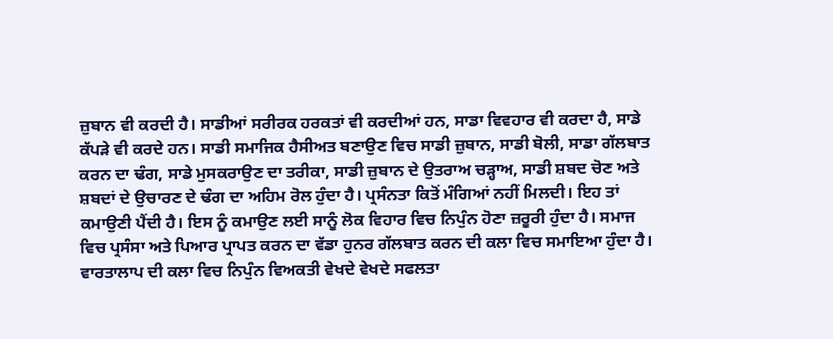ਜ਼ੁਬਾਨ ਵੀ ਕਰਦੀ ਹੈ। ਸਾਡੀਆਂ ਸਰੀਰਕ ਹਰਕਤਾਂ ਵੀ ਕਰਦੀਆਂ ਹਨ, ਸਾਡਾ ਵਿਵਹਾਰ ਵੀ ਕਰਦਾ ਹੈ, ਸਾਡੇ ਕੱਪੜੇ ਵੀ ਕਰਦੇ ਹਨ। ਸਾਡੀ ਸਮਾਜਿਕ ਹੈਸੀਅਤ ਬਣਾਉਣ ਵਿਚ ਸਾਡੀ ਜ਼ੁਬਾਨ, ਸਾਡੀ ਬੋਲੀ, ਸਾਡਾ ਗੱਲਬਾਤ ਕਰਨ ਦਾ ਢੰਗ, ਸਾਡੇ ਮੁਸਕਰਾਉਣ ਦਾ ਤਰੀਕਾ, ਸਾਡੀ ਜ਼ੁਬਾਨ ਦੇ ਉਤਰਾਅ ਚੜ੍ਹਾਅ, ਸਾਡੀ ਸ਼ਬਦ ਚੋਣ ਅਤੇ ਸ਼ਬਦਾਂ ਦੇ ਉਚਾਰਣ ਦੇ ਢੰਗ ਦਾ ਅਹਿਮ ਰੋਲ ਹੁੰਦਾ ਹੈ। ਪ੍ਰਸੰਨਤਾ ਕਿਤੋਂ ਮੰਗਿਆਂ ਨਹੀਂ ਮਿਲਦੀ। ਇਹ ਤਾਂ ਕਮਾਉਣੀ ਪੈਂਦੀ ਹੈ। ਇਸ ਨੂੰ ਕਮਾਉਣ ਲਈ ਸਾਨੂੰ ਲੋਕ ਵਿਹਾਰ ਵਿਚ ਨਿਪੁੰਨ ਹੋਣਾ ਜ਼ਰੂਰੀ ਹੁੰਦਾ ਹੈ। ਸਮਾਜ ਵਿਚ ਪ੍ਰਸੰਸਾ ਅਤੇ ਪਿਆਰ ਪ੍ਰਾਪਤ ਕਰਨ ਦਾ ਵੱਡਾ ਹੁਨਰ ਗੱਲਬਾਤ ਕਰਨ ਦੀ ਕਲਾ ਵਿਚ ਸਮਾਇਆ ਹੁੰਦਾ ਹੈ। ਵਾਰਤਾਲਾਪ ਦੀ ਕਲਾ ਵਿਚ ਨਿਪੁੰਨ ਵਿਅਕਤੀ ਵੇਖਦੇ ਵੇਖਦੇ ਸਫਲਤਾ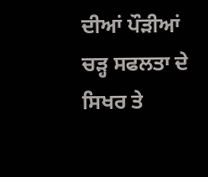ਦੀਆਂ ਪੌੜੀਆਂ ਚੜ੍ਹ ਸਫਲਤਾ ਦੇ ਸਿਖਰ ਤੇ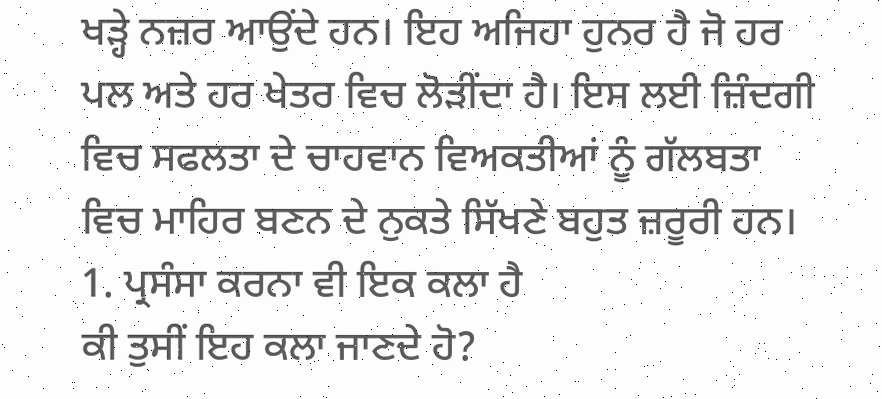ਖੜ੍ਹੇ ਨਜ਼ਰ ਆਉਂਦੇ ਹਨ। ਇਹ ਅਜਿਹਾ ਹੁਨਰ ਹੈ ਜੋ ਹਰ ਪਲ ਅਤੇ ਹਰ ਖੇਤਰ ਵਿਚ ਲੋੜੀਂਦਾ ਹੈ। ਇਸ ਲਈ ਜ਼ਿੰਦਗੀ ਵਿਚ ਸਫਲਤਾ ਦੇ ਚਾਹਵਾਨ ਵਿਅਕਤੀਆਂ ਨੂੰ ਗੱਲਬਤਾ ਵਿਚ ਮਾਹਿਰ ਬਣਨ ਦੇ ਨੁਕਤੇ ਸਿੱਖਣੇ ਬਹੁਤ ਜ਼ਰੂਰੀ ਹਨ।
1. ਪ੍ਰਸੰਸਾ ਕਰਨਾ ਵੀ ਇਕ ਕਲਾ ਹੈ
ਕੀ ਤੁਸੀਂ ਇਹ ਕਲਾ ਜਾਣਦੇ ਹੋ?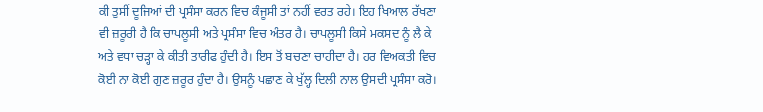ਕੀ ਤੁਸੀਂ ਦੂਜਿਆਂ ਦੀ ਪ੍ਰਸੰਸਾ ਕਰਨ ਵਿਚ ਕੰਜੂਸੀ ਤਾਂ ਨਹੀਂ ਵਰਤ ਰਹੇ। ਇਹ ਖਿਆਲ ਰੱਖਣਾ ਵੀ ਜ਼ਰੂਰੀ ਹੈ ਕਿ ਚਾਪਲੂਸੀ ਅਤੇ ਪ੍ਰਸੰਸਾ ਵਿਚ ਅੰਤਰ ਹੈ। ਚਾਪਲੂਸੀ ਕਿਸੇ ਮਕਸਦ ਨੂੰ ਲੈ ਕੇ ਅਤੇ ਵਧਾ ਚੜ੍ਹਾ ਕੇ ਕੀਤੀ ਤਾਰੀਫ ਹੁੰਦੀ ਹੈ। ਇਸ ਤੋਂ ਬਚਣਾ ਚਾਹੀਦਾ ਹੈ। ਹਰ ਵਿਅਕਤੀ ਵਿਚ ਕੋਈ ਨਾ ਕੋਈ ਗੁਣ ਜ਼ਰੂਰ ਹੁੰਦਾ ਹੈ। ਉਸਨੂੰ ਪਛਾਣ ਕੇ ਖੁੱਲ੍ਹ ਦਿਲੀ ਨਾਲ ਉਸਦੀ ਪ੍ਰਸੰਸਾ ਕਰੋ।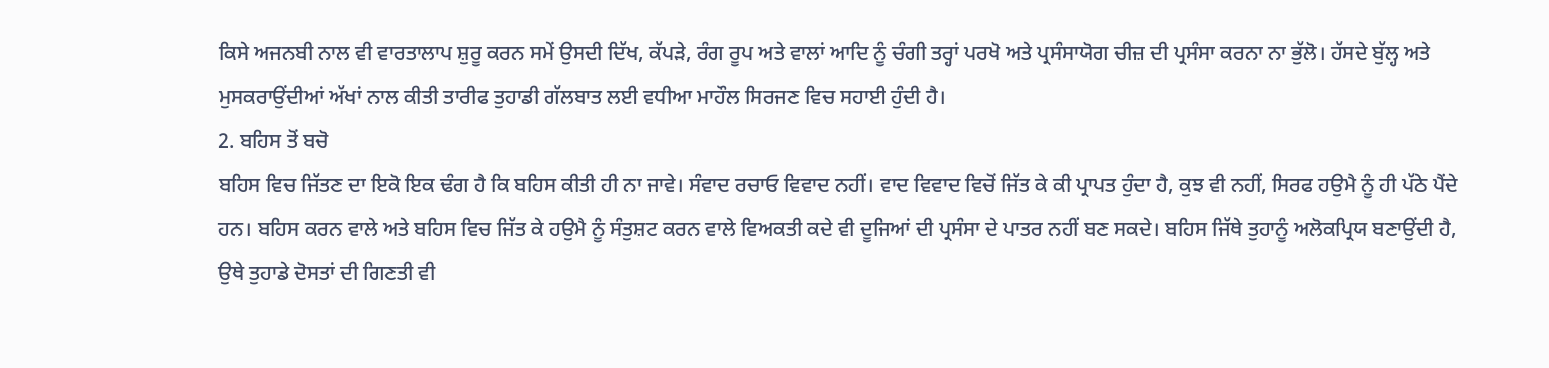ਕਿਸੇ ਅਜਨਬੀ ਨਾਲ ਵੀ ਵਾਰਤਾਲਾਪ ਸ਼ੁਰੂ ਕਰਨ ਸਮੇਂ ਉਸਦੀ ਦਿੱਖ, ਕੱਪੜੇ, ਰੰਗ ਰੂਪ ਅਤੇ ਵਾਲਾਂ ਆਦਿ ਨੂੰ ਚੰਗੀ ਤਰ੍ਹਾਂ ਪਰਖੋ ਅਤੇ ਪ੍ਰਸੰਸਾਯੋਗ ਚੀਜ਼ ਦੀ ਪ੍ਰਸੰਸਾ ਕਰਨਾ ਨਾ ਭੁੱਲੋ। ਹੱਸਦੇ ਬੁੱਲ੍ਹ ਅਤੇ ਮੁਸਕਰਾਉਂਦੀਆਂ ਅੱਖਾਂ ਨਾਲ ਕੀਤੀ ਤਾਰੀਫ ਤੁਹਾਡੀ ਗੱਲਬਾਤ ਲਈ ਵਧੀਆ ਮਾਹੌਲ ਸਿਰਜਣ ਵਿਚ ਸਹਾਈ ਹੁੰਦੀ ਹੈ।
2. ਬਹਿਸ ਤੋਂ ਬਚੋ
ਬਹਿਸ ਵਿਚ ਜਿੱਤਣ ਦਾ ਇਕੋ ਇਕ ਢੰਗ ਹੈ ਕਿ ਬਹਿਸ ਕੀਤੀ ਹੀ ਨਾ ਜਾਵੇ। ਸੰਵਾਦ ਰਚਾਓ ਵਿਵਾਦ ਨਹੀਂ। ਵਾਦ ਵਿਵਾਦ ਵਿਚੋਂ ਜਿੱਤ ਕੇ ਕੀ ਪ੍ਰਾਪਤ ਹੁੰਦਾ ਹੈ, ਕੁਝ ਵੀ ਨਹੀਂ, ਸਿਰਫ ਹਉਮੈ ਨੂੰ ਹੀ ਪੱਠੇ ਪੈਂਦੇ ਹਨ। ਬਹਿਸ ਕਰਨ ਵਾਲੇ ਅਤੇ ਬਹਿਸ ਵਿਚ ਜਿੱਤ ਕੇ ਹਉਮੈ ਨੂੰ ਸੰਤੁਸ਼ਟ ਕਰਨ ਵਾਲੇ ਵਿਅਕਤੀ ਕਦੇ ਵੀ ਦੂਜਿਆਂ ਦੀ ਪ੍ਰਸੰਸਾ ਦੇ ਪਾਤਰ ਨਹੀਂ ਬਣ ਸਕਦੇ। ਬਹਿਸ ਜਿੱਥੇ ਤੁਹਾਨੂੰ ਅਲੋਕਪ੍ਰਿਯ ਬਣਾਉਂਦੀ ਹੈ, ਉਥੇ ਤੁਹਾਡੇ ਦੋਸਤਾਂ ਦੀ ਗਿਣਤੀ ਵੀ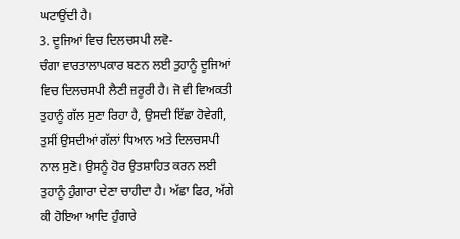ਘਟਾਉਂਦੀ ਹੈ।
3. ਦੂਜਿਆਂ ਵਿਚ ਦਿਲਚਸਪੀ ਲਵੋ-
ਚੰਗਾ ਵਾਰਤਾਲਾਪਕਾਰ ਬਣਨ ਲਈ ਤੁਹਾਨੂੰ ਦੂਜਿਆਂ ਵਿਚ ਦਿਲਚਸਪੀ ਲੈਣੀ ਜ਼ਰੂਰੀ ਹੈ। ਜੋ ਵੀ ਵਿਅਕਤੀ ਤੁਹਾਨੂੰ ਗੱਲ ਸੁਣਾ ਰਿਹਾ ਹੈ, ਉਸਦੀ ਇੱਛਾ ਹੋਵੇਗੀ, ਤੁਸੀਂ ਉਸਦੀਆਂ ਗੱਲਾਂ ਧਿਆਨ ਅਤੇ ਦਿਲਚਸਪੀ ਨਾਲ ਸੁਣੋ। ਉਸਨੂੰ ਹੋਰ ਉਤਸ਼ਾਹਿਤ ਕਰਨ ਲਈ ਤੁਹਾਨੂੰ ਹੁੰਗਾਰਾ ਦੇਣਾ ਚਾਹੀਦਾ ਹੈ। ਅੱਛਾ ਫਿਰ, ਅੱਗੇ ਕੀ ਹੋਇਆ ਆਦਿ ਹੁੰਗਾਰੇ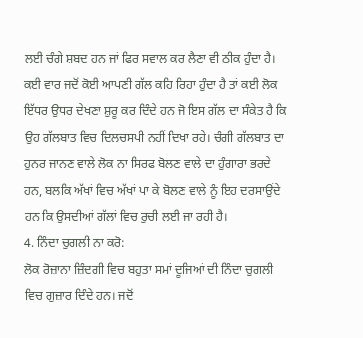ਲਈ ਚੰਗੇ ਸ਼ਬਦ ਹਨ ਜਾਂ ਫਿਰ ਸਵਾਲ ਕਰ ਲੈਣਾ ਵੀ ਠੀਕ ਹੁੰਦਾ ਹੈ। ਕਈ ਵਾਰ ਜਦੋਂ ਕੋਈ ਆਪਣੀ ਗੱਲ ਕਹਿ ਰਿਹਾ ਹੁੰਦਾ ਹੈ ਤਾਂ ਕਈ ਲੋਕ ਇੱਧਰ ਉਧਰ ਦੇਖਣਾ ਸ਼ੁਰੂ ਕਰ ਦਿੰਦੇ ਹਨ ਜੋ ਇਸ ਗੱਲ ਦਾ ਸੰਕੇਤ ਹੈ ਕਿ ਉਹ ਗੱਲਬਾਤ ਵਿਚ ਦਿਲਚਸਪੀ ਨਹੀਂ ਦਿਖਾ ਰਹੇ। ਚੰਗੀ ਗੱਲਬਾਤ ਦਾ ਹੁਨਰ ਜਾਨਣ ਵਾਲੇ ਲੋਕ ਨਾ ਸਿਰਫ ਬੋਲਣ ਵਾਲੇ ਦਾ ਹੁੰਗਾਰਾ ਭਰਦੇ ਹਨ, ਬਲਕਿ ਅੱਖਾਂ ਵਿਚ ਅੱਖਾਂ ਪਾ ਕੇ ਬੋਲਣ ਵਾਲੇ ਨੂੰ ਇਹ ਦਰਸਾਉਂਦੇ ਹਨ ਕਿ ਉਸਦੀਆਂ ਗੱਲਾਂ ਵਿਚ ਰੁਚੀ ਲਈ ਜਾ ਰਹੀ ਹੈ।
4. ਨਿੰਦਾ ਚੁਗਲੀ ਨਾ ਕਰੋ:
ਲੋਕ ਰੋਜ਼ਾਨਾ ਜ਼ਿੰਦਗੀ ਵਿਚ ਬਹੁਤਾ ਸਮਾਂ ਦੂਜਿਆਂ ਦੀ ਨਿੰਦਾ ਚੁਗਲੀ ਵਿਚ ਗੁਜ਼ਾਰ ਦਿੰਦੇ ਹਨ। ਜਦੋਂ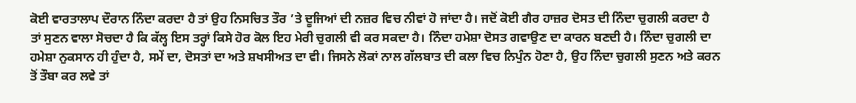ਕੋਈ ਵਾਰਤਾਲਾਪ ਦੌਰਾਨ ਨਿੰਦਾ ਕਰਦਾ ਹੈ ਤਾਂ ਉਹ ਨਿਸਚਿਤ ਤੌਰ ’ਤੇ ਦੂਜਿਆਂ ਦੀ ਨਜ਼ਰ ਵਿਚ ਨੀਵਾਂ ਹੋ ਜਾਂਦਾ ਹੈ। ਜਦੋਂ ਕੋਈ ਗੈਰ ਹਾਜ਼ਰ ਦੋਸਤ ਦੀ ਨਿੰਦਾ ਚੁਗਲੀ ਕਰਦਾ ਹੈ ਤਾਂ ਸੁਣਨ ਵਾਲਾ ਸੋਚਦਾ ਹੈ ਕਿ ਕੱਲ੍ਹ ਇਸ ਤਰ੍ਹਾਂ ਕਿਸੇ ਹੋਰ ਕੋਲ ਇਹ ਮੇਰੀ ਚੁਗਲੀ ਵੀ ਕਰ ਸਕਦਾ ਹੈ। ਨਿੰਦਾ ਹਮੇਸ਼ਾ ਦੋਸਤ ਗਵਾਉਣ ਦਾ ਕਾਰਨ ਬਣਦੀ ਹੈ। ਨਿੰਦਾ ਚੁਗਲੀ ਦਾ ਹਮੇਸ਼ਾ ਨੁਕਸਾਨ ਹੀ ਹੁੰਦਾ ਹੈ, ਸਮੇਂ ਦਾ, ਦੋਸਤਾਂ ਦਾ ਅਤੇ ਸ਼ਖਸੀਅਤ ਦਾ ਵੀ। ਜਿਸਨੇ ਲੋਕਾਂ ਨਾਲ ਗੱਲਬਾਤ ਦੀ ਕਲਾ ਵਿਚ ਨਿਪੁੰਨ ਹੋਣਾ ਹੈ, ਉਹ ਨਿੰਦਾ ਚੁਗਲੀ ਸੁਣਨ ਅਤੇ ਕਰਨ ਤੋਂ ਤੌਬਾ ਕਰ ਲਵੇ ਤਾਂ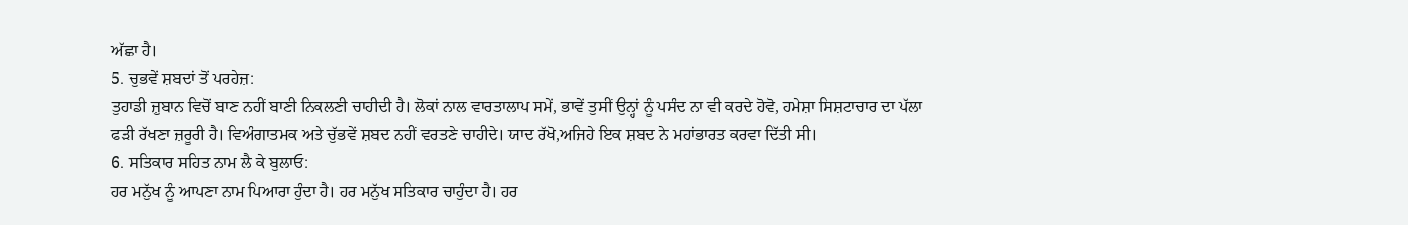ਅੱਛਾ ਹੈ।
5. ਚੁਭਵੇਂ ਸ਼ਬਦਾਂ ਤੋਂ ਪਰਹੇਜ਼:
ਤੁਹਾਡੀ ਜ਼ੁਬਾਨ ਵਿਚੋਂ ਬਾਣ ਨਹੀਂ ਬਾਣੀ ਨਿਕਲਣੀ ਚਾਹੀਦੀ ਹੈ। ਲੋਕਾਂ ਨਾਲ ਵਾਰਤਾਲਾਪ ਸਮੇਂ, ਭਾਵੇਂ ਤੁਸੀਂ ਉਨ੍ਹਾਂ ਨੂੰ ਪਸੰਦ ਨਾ ਵੀ ਕਰਦੇ ਹੋਵੋ, ਹਮੇਸ਼ਾ ਸਿਸ਼ਟਾਚਾਰ ਦਾ ਪੱਲਾ ਫੜੀ ਰੱਖਣਾ ਜ਼ਰੂਰੀ ਹੈ। ਵਿਅੰਗਾਤਮਕ ਅਤੇ ਚੁੱਭਵੇਂ ਸ਼ਬਦ ਨਹੀਂ ਵਰਤਣੇ ਚਾਹੀਦੇ। ਯਾਦ ਰੱਖੋ,ਅਜਿਹੇ ਇਕ ਸ਼ਬਦ ਨੇ ਮਹਾਂਭਾਰਤ ਕਰਵਾ ਦਿੱਤੀ ਸੀ।
6. ਸਤਿਕਾਰ ਸਹਿਤ ਨਾਮ ਲੈ ਕੇ ਬੁਲਾਓ:
ਹਰ ਮਨੁੱਖ ਨੂੰ ਆਪਣਾ ਨਾਮ ਪਿਆਰਾ ਹੁੰਦਾ ਹੈ। ਹਰ ਮਨੁੱਖ ਸਤਿਕਾਰ ਚਾਹੁੰਦਾ ਹੈ। ਹਰ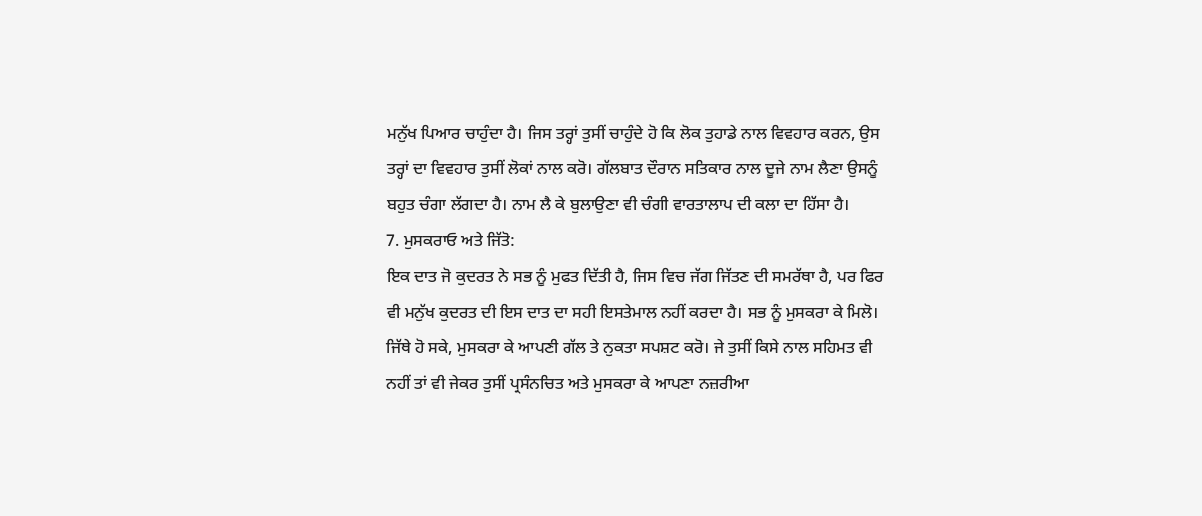ਮਨੁੱਖ ਪਿਆਰ ਚਾਹੁੰਦਾ ਹੈ। ਜਿਸ ਤਰ੍ਹਾਂ ਤੁਸੀਂ ਚਾਹੁੰਦੇ ਹੋ ਕਿ ਲੋਕ ਤੁਹਾਡੇ ਨਾਲ ਵਿਵਹਾਰ ਕਰਨ, ਉਸ ਤਰ੍ਹਾਂ ਦਾ ਵਿਵਹਾਰ ਤੁਸੀਂ ਲੋਕਾਂ ਨਾਲ ਕਰੋ। ਗੱਲਬਾਤ ਦੌਰਾਨ ਸਤਿਕਾਰ ਨਾਲ ਦੂਜੇ ਨਾਮ ਲੈਣਾ ਉਸਨੂੰ ਬਹੁਤ ਚੰਗਾ ਲੱਗਦਾ ਹੈ। ਨਾਮ ਲੈ ਕੇ ਬੁਲਾਉਣਾ ਵੀ ਚੰਗੀ ਵਾਰਤਾਲਾਪ ਦੀ ਕਲਾ ਦਾ ਹਿੱਸਾ ਹੈ।
7. ਮੁਸਕਰਾਓ ਅਤੇ ਜਿੱਤੋ:
ਇਕ ਦਾਤ ਜੋ ਕੁਦਰਤ ਨੇ ਸਭ ਨੂੰ ਮੁਫਤ ਦਿੱਤੀ ਹੈ, ਜਿਸ ਵਿਚ ਜੱਗ ਜਿੱਤਣ ਦੀ ਸਮਰੱਥਾ ਹੈ, ਪਰ ਫਿਰ ਵੀ ਮਨੁੱਖ ਕੁਦਰਤ ਦੀ ਇਸ ਦਾਤ ਦਾ ਸਹੀ ਇਸਤੇਮਾਲ ਨਹੀਂ ਕਰਦਾ ਹੈ। ਸਭ ਨੂੰ ਮੁਸਕਰਾ ਕੇ ਮਿਲੋ। ਜਿੱਥੇ ਹੋ ਸਕੇ, ਮੁਸਕਰਾ ਕੇ ਆਪਣੀ ਗੱਲ ਤੇ ਨੁਕਤਾ ਸਪਸ਼ਟ ਕਰੋ। ਜੇ ਤੁਸੀਂ ਕਿਸੇ ਨਾਲ ਸਹਿਮਤ ਵੀ ਨਹੀਂ ਤਾਂ ਵੀ ਜੇਕਰ ਤੁਸੀਂ ਪ੍ਰਸੰਨਚਿਤ ਅਤੇ ਮੁਸਕਰਾ ਕੇ ਆਪਣਾ ਨਜ਼ਰੀਆ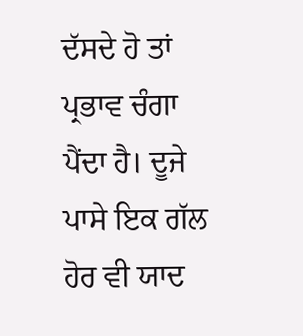ਦੱਸਦੇ ਹੋ ਤਾਂ ਪ੍ਰਭਾਵ ਚੰਗਾ ਪੈਂਦਾ ਹੈ। ਦੂਜੇ ਪਾਸੇ ਇਕ ਗੱਲ ਹੋਰ ਵੀ ਯਾਦ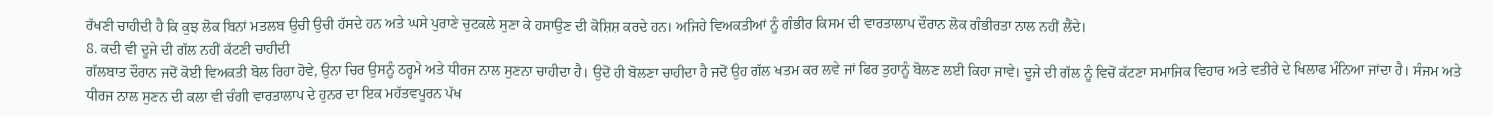ਰੱਖਣੀ ਚਾਹੀਦੀ ਹੈ ਕਿ ਕੁਝ ਲੋਕ ਬਿਨਾਂ ਮਤਲਬ ਉਚੀ ਉਚੀ ਹੱਸਦੇ ਹਨ ਅਤੇ ਘਸੇ ਪੁਰਾਣੇ ਚੁਟਕਲੇ ਸੁਣਾ ਕੇ ਹਸਾਉਣ ਦੀ ਕੋਸ਼ਿਸ਼ ਕਰਦੇ ਹਨ। ਅਜਿਹੇ ਵਿਅਕਤੀਆਂ ਨੂੰ ਗੰਭੀਰ ਕਿਸਮ ਦੀ ਵਾਰਤਾਲਾਪ ਦੌਰਾਨ ਲੋਕ ਗੰਭੀਰਤਾ ਨਾਲ ਨਹੀਂ ਲੈਂਦੇ।
8. ਕਦੀ ਵੀ ਦੂਜੇ ਦੀ ਗੱਲ ਨਹੀਂ ਕੱਟਣੀ ਚਾਹੀਦੀ
ਗੱਲਬਾਤ ਦੌਰਾਨ ਜਦੋਂ ਕੋਈ ਵਿਅਕਤੀ ਬੋਲ ਰਿਹਾ ਹੋਵੇ, ਉਨਾ ਚਿਰ ਉਸਨੂੰ ਠਰ੍ਹਮੇ ਅਤੇ ਧੀਰਜ ਨਾਲ ਸੁਣਨਾ ਚਾਹੀਦਾ ਹੈ। ਉਦੋਂ ਹੀ ਬੋਲਣਾ ਚਾਹੀਦਾ ਹੈ ਜਦੋਂ ਉਹ ਗੱਲ ਖਤਮ ਕਰ ਲਵੇ ਜਾਂ ਫਿਰ ਤੁਹਾਨੂੰ ਬੋਲਣ ਲਈ ਕਿਹਾ ਜਾਵੇ। ਦੂਜੇ ਦੀ ਗੱਲ ਨੂੰ ਵਿਚੋਂ ਕੱਟਣਾ ਸਮਾਜਿਕ ਵਿਹਾਰ ਅਤੇ ਵਤੀਰੇ ਦੇ ਖਿਲਾਫ ਮੰਨਿਆ ਜਾਂਦਾ ਹੈ। ਸੰਜਮ ਅਤੇ ਧੀਰਜ ਨਾਲ ਸੁਣਨ ਦੀ ਕਲਾ ਵੀ ਚੰਗੀ ਵਾਰਤਾਲਾਪ ਦੇ ਹੁਨਰ ਦਾ ਇਕ ਮਹੱਤਵਪੂਰਨ ਪੱਖ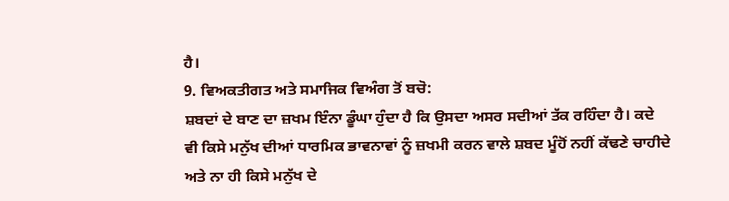ਹੈ।
9. ਵਿਅਕਤੀਗਤ ਅਤੇ ਸਮਾਜਿਕ ਵਿਅੰਗ ਤੋਂ ਬਚੋ:
ਸ਼ਬਦਾਂ ਦੇ ਬਾਣ ਦਾ ਜ਼ਖਮ ਇੰਨਾ ਡੂੰਘਾ ਹੁੰਦਾ ਹੈ ਕਿ ਉਸਦਾ ਅਸਰ ਸਦੀਆਂ ਤੱਕ ਰਹਿੰਦਾ ਹੈ। ਕਦੇ ਵੀ ਕਿਸੇ ਮਨੁੱਖ ਦੀਆਂ ਧਾਰਮਿਕ ਭਾਵਨਾਵਾਂ ਨੂੰ ਜ਼ਖਮੀ ਕਰਨ ਵਾਲੇ ਸ਼ਬਦ ਮੂੰਹੋਂ ਨਹੀਂ ਕੱਢਣੇ ਚਾਹੀਦੇ ਅਤੇ ਨਾ ਹੀ ਕਿਸੇ ਮਨੁੱਖ ਦੇ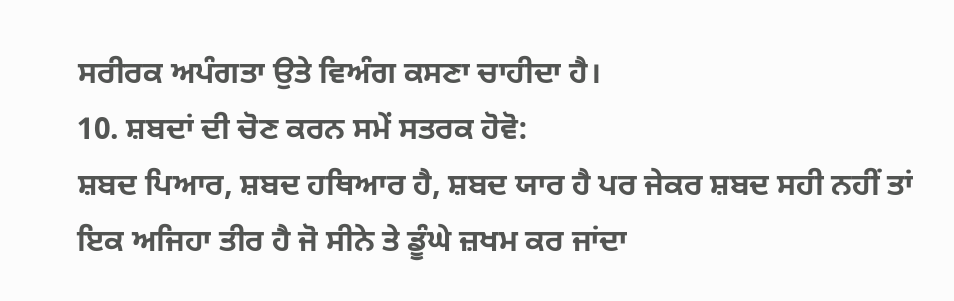ਸਰੀਰਕ ਅਪੰਗਤਾ ਉਤੇ ਵਿਅੰਗ ਕਸਣਾ ਚਾਹੀਦਾ ਹੈ।
10. ਸ਼ਬਦਾਂ ਦੀ ਚੋਣ ਕਰਨ ਸਮੇਂ ਸਤਰਕ ਹੋਵੋ:
ਸ਼ਬਦ ਪਿਆਰ, ਸ਼ਬਦ ਹਥਿਆਰ ਹੈ, ਸ਼ਬਦ ਯਾਰ ਹੈ ਪਰ ਜੇਕਰ ਸ਼ਬਦ ਸਹੀ ਨਹੀਂ ਤਾਂ ਇਕ ਅਜਿਹਾ ਤੀਰ ਹੈ ਜੋ ਸੀਨੇ ਤੇ ਡੂੰਘੇ ਜ਼ਖਮ ਕਰ ਜਾਂਦਾ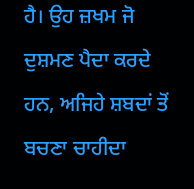ਹੈ। ਉਹ ਜ਼ਖਮ ਜੋ ਦੁਸ਼ਮਣ ਪੈਦਾ ਕਰਦੇ ਹਨ, ਅਜਿਹੇ ਸ਼ਬਦਾਂ ਤੋਂ ਬਚਣਾ ਚਾਹੀਦਾ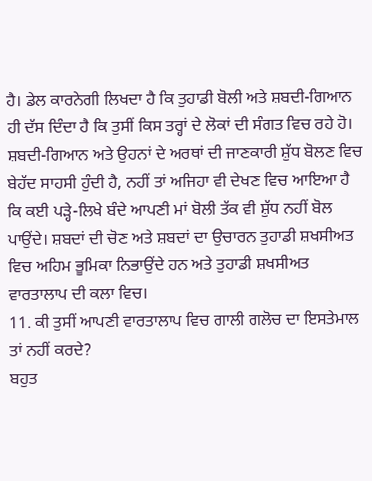ਹੈ। ਡੇਲ ਕਾਰਨੇਗੀ ਲਿਖਦਾ ਹੈ ਕਿ ਤੁਹਾਡੀ ਬੋਲੀ ਅਤੇ ਸ਼ਬਦੀ-ਗਿਆਨ ਹੀ ਦੱਸ ਦਿੰਦਾ ਹੈ ਕਿ ਤੁਸੀਂ ਕਿਸ ਤਰ੍ਹਾਂ ਦੇ ਲੋਕਾਂ ਦੀ ਸੰਗਤ ਵਿਚ ਰਹੇ ਹੋ। ਸ਼ਬਦੀ-ਗਿਆਨ ਅਤੇ ਉਹਨਾਂ ਦੇ ਅਰਥਾਂ ਦੀ ਜਾਣਕਾਰੀ ਸ਼ੁੱਧ ਬੋਲਣ ਵਿਚ ਬੇਹੱਦ ਸਾਹਸੀ ਹੁੰਦੀ ਹੈ, ਨਹੀਂ ਤਾਂ ਅਜਿਹਾ ਵੀ ਦੇਖਣ ਵਿਚ ਆਇਆ ਹੈ ਕਿ ਕਈ ਪੜ੍ਹੇ-ਲਿਖੇ ਬੰਦੇ ਆਪਣੀ ਮਾਂ ਬੋਲੀ ਤੱਕ ਵੀ ਸ਼ੁੱਧ ਨਹੀਂ ਬੋਲ ਪਾਉਂਦੇ। ਸ਼ਬਦਾਂ ਦੀ ਚੋਣ ਅਤੇ ਸ਼ਬਦਾਂ ਦਾ ਉਚਾਰਨ ਤੁਹਾਡੀ ਸ਼ਖਸੀਅਤ ਵਿਚ ਅਹਿਮ ਭੂਮਿਕਾ ਨਿਭਾਉਂਦੇ ਹਨ ਅਤੇ ਤੁਹਾਡੀ ਸ਼ਖਸੀਅਤ ਵਾਰਤਾਲਾਪ ਦੀ ਕਲਾ ਵਿਚ।
11. ਕੀ ਤੁਸੀਂ ਆਪਣੀ ਵਾਰਤਾਲਾਪ ਵਿਚ ਗਾਲੀ ਗਲੋਚ ਦਾ ਇਸਤੇਮਾਲ ਤਾਂ ਨਹੀਂ ਕਰਦੇ?
ਬਹੁਤ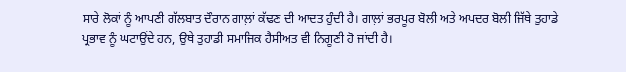ਸਾਰੇ ਲੋਕਾਂ ਨੂੰ ਆਪਣੀ ਗੱਲਬਾਤ ਦੌਰਾਨ ਗਾਲ਼ਾਂ ਕੱਢਣ ਦੀ ਆਦਤ ਹੁੰਦੀ ਹੈ। ਗਾਲ਼ਾਂ ਭਰਪੂਰ ਬੋਲੀ ਅਤੇ ਅਪਦਰ ਬੋਲੀ ਜਿੱਥੇ ਤੁਹਾਡੇ ਪ੍ਰਭਾਵ ਨੂੰ ਘਟਾਉਂਦੇ ਹਨ, ਉਥੇ ਤੁਹਾਡੀ ਸਮਾਜਿਕ ਹੈਸੀਅਤ ਵੀ ਨਿਗੂਣੀ ਹੋ ਜਾਂਦੀ ਹੈ।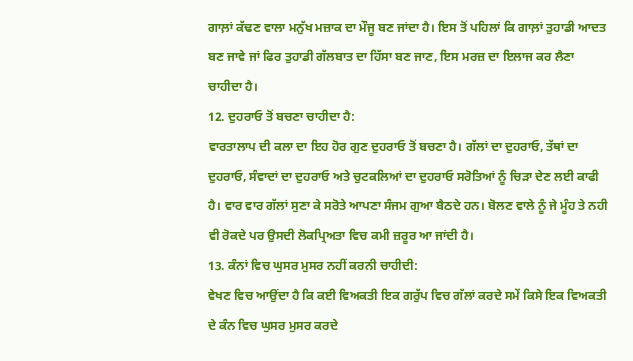ਗਾਲ਼ਾਂ ਕੱਢਣ ਵਾਲਾ ਮਨੁੱਖ ਮਜ਼ਾਕ ਦਾ ਮੌਜੂ ਬਣ ਜਾਂਦਾ ਹੈ। ਇਸ ਤੋਂ ਪਹਿਲਾਂ ਕਿ ਗਾਲ਼ਾਂ ਤੁਹਾਡੀ ਆਦਤ ਬਣ ਜਾਵੇ ਜਾਂ ਫਿਰ ਤੁਹਾਡੀ ਗੱਲਬਾਤ ਦਾ ਹਿੱਸਾ ਬਣ ਜਾਣ, ਇਸ ਮਰਜ਼ ਦਾ ਇਲਾਜ ਕਰ ਲੈਣਾ ਚਾਹੀਦਾ ਹੈ।
12. ਦੁਹਰਾਓ ਤੋਂ ਬਚਣਾ ਚਾਹੀਦਾ ਹੈ:
ਵਾਰਤਾਲਾਪ ਦੀ ਕਲਾ ਦਾ ਇਹ ਹੋਰ ਗੁਣ ਦੁਹਰਾਓ ਤੋਂ ਬਚਣਾ ਹੈ। ਗੱਲਾਂ ਦਾ ਦੁਹਰਾਓ, ਤੱਥਾਂ ਦਾ ਦੁਹਰਾਓ, ਸੰਵਾਦਾਂ ਦਾ ਦੁਹਰਾਓ ਅਤੇ ਚੁਟਕਲਿਆਂ ਦਾ ਦੁਹਰਾਓ ਸਰੋਤਿਆਂ ਨੂੰ ਚਿੜਾ ਦੇਣ ਲਈ ਕਾਫੀ ਹੈ। ਵਾਰ ਵਾਰ ਗੱਲਾਂ ਸੁਣਾ ਕੇ ਸਰੋਤੇ ਆਪਣਾ ਸੰਜਮ ਗੁਆ ਬੈਠਦੇ ਹਨ। ਬੋਲਣ ਵਾਲੇ ਨੂੰ ਜੇ ਮੂੰਹ ਤੇ ਨਹੀ ਵੀ ਰੋਕਦੇ ਪਰ ਉਸਦੀ ਲੋਕਪ੍ਰਿਅਤਾ ਵਿਚ ਕਮੀ ਜ਼ਰੂਰ ਆ ਜਾਂਦੀ ਹੈ।
13. ਕੰਨਾਂ ਵਿਚ ਘੁਸਰ ਮੁਸਰ ਨਹੀਂ ਕਰਨੀ ਚਾਹੀਦੀ:
ਵੇਖਣ ਵਿਚ ਆਉਂਦਾ ਹੈ ਕਿ ਕਈ ਵਿਅਕਤੀ ਇਕ ਗਰੁੱਪ ਵਿਚ ਗੱਲਾਂ ਕਰਦੇ ਸਮੇਂ ਕਿਸੇ ਇਕ ਵਿਅਕਤੀ ਦੇ ਕੰਨ ਵਿਚ ਘੁਸਰ ਮੁਸਰ ਕਰਦੇ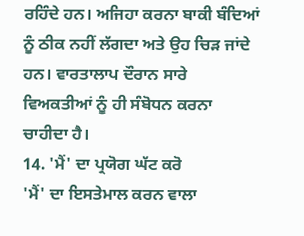ਰਹਿੰਦੇ ਹਨ। ਅਜਿਹਾ ਕਰਨਾ ਬਾਕੀ ਬੰਦਿਆਂ ਨੂੰ ਠੀਕ ਨਹੀਂ ਲੱਗਦਾ ਅਤੇ ਉਹ ਚਿੜ ਜਾਂਦੇ ਹਨ। ਵਾਰਤਾਲਾਪ ਦੌਰਾਨ ਸਾਰੇ ਵਿਅਕਤੀਆਂ ਨੂੰ ਹੀ ਸੰਬੋਧਨ ਕਰਨਾ ਚਾਹੀਦਾ ਹੈ।
14. 'ਮੈਂ' ਦਾ ਪ੍ਰਯੋਗ ਘੱਟ ਕਰੋ
'ਮੈਂ' ਦਾ ਇਸਤੇਮਾਲ ਕਰਨ ਵਾਲਾ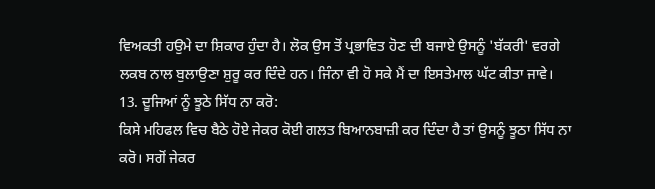ਵਿਅਕਤੀ ਹਉਮੇ ਦਾ ਸ਼ਿਕਾਰ ਹੁੰਦਾ ਹੈ। ਲੋਕ ਉਸ ਤੋਂ ਪ੍ਰਭਾਵਿਤ ਹੋਣ ਦੀ ਬਜਾਏ ਉਸਨੂੰ 'ਬੱਕਰੀ' ਵਰਗੇ ਲਕਬ ਨਾਲ ਬੁਲਾਉਣਾ ਸ਼ੁਰੂ ਕਰ ਦਿੰਦੇ ਹਨ। ਜਿੰਨਾ ਵੀ ਹੋ ਸਕੇ ਮੈਂ ਦਾ ਇਸਤੇਮਾਲ ਘੱਟ ਕੀਤਾ ਜਾਵੇ।
13. ਦੂਜਿਆਂ ਨੂੰ ਝੂਠੇ ਸਿੱਧ ਨਾ ਕਰੋ:
ਕਿਸੇ ਮਹਿਫਲ ਵਿਚ ਬੈਠੇ ਹੋਏ ਜੇਕਰ ਕੋਈ ਗਲਤ ਬਿਆਨਬਾਜ਼ੀ ਕਰ ਦਿੰਦਾ ਹੈ ਤਾਂ ਉਸਨੂੰ ਝੂਠਾ ਸਿੱਧ ਨਾ ਕਰੋ। ਸਗੋਂ ਜੇਕਰ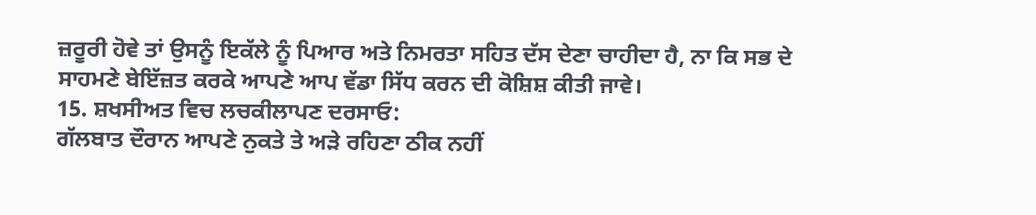ਜ਼ਰੂਰੀ ਹੋਵੇ ਤਾਂ ਉਸਨੂੰ ਇਕੱਲੇ ਨੂੰ ਪਿਆਰ ਅਤੇ ਨਿਮਰਤਾ ਸਹਿਤ ਦੱਸ ਦੇਣਾ ਚਾਹੀਦਾ ਹੈ, ਨਾ ਕਿ ਸਭ ਦੇ ਸਾਹਮਣੇ ਬੇਇੱਜ਼ਤ ਕਰਕੇ ਆਪਣੇ ਆਪ ਵੱਡਾ ਸਿੱਧ ਕਰਨ ਦੀ ਕੋਸ਼ਿਸ਼ ਕੀਤੀ ਜਾਵੇ।
15. ਸ਼ਖਸੀਅਤ ਵਿਚ ਲਚਕੀਲਾਪਣ ਦਰਸਾਓ:
ਗੱਲਬਾਤ ਦੌਰਾਨ ਆਪਣੇ ਨੁਕਤੇ ਤੇ ਅੜੇ ਰਹਿਣਾ ਠੀਕ ਨਹੀਂ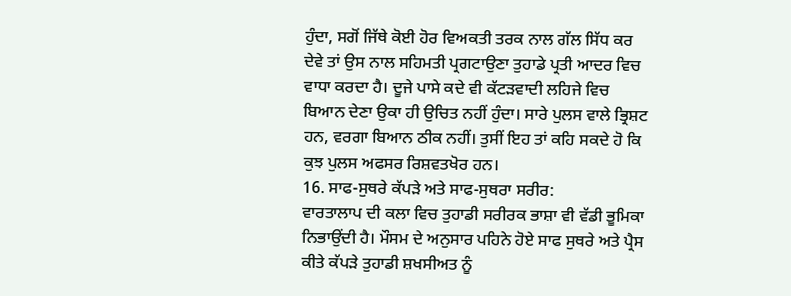ਹੁੰਦਾ, ਸਗੋਂ ਜਿੱਥੇ ਕੋਈ ਹੋਰ ਵਿਅਕਤੀ ਤਰਕ ਨਾਲ ਗੱਲ ਸਿੱਧ ਕਰ ਦੇਵੇ ਤਾਂ ਉਸ ਨਾਲ ਸਹਿਮਤੀ ਪ੍ਰਗਟਾਉਣਾ ਤੁਹਾਡੇ ਪ੍ਰਤੀ ਆਦਰ ਵਿਚ ਵਾਧਾ ਕਰਦਾ ਹੈ। ਦੂਜੇ ਪਾਸੇ ਕਦੇ ਵੀ ਕੱਟੜਵਾਦੀ ਲਹਿਜੇ ਵਿਚ ਬਿਆਨ ਦੇਣਾ ਉਕਾ ਹੀ ਉਚਿਤ ਨਹੀਂ ਹੁੰਦਾ। ਸਾਰੇ ਪੁਲਸ ਵਾਲੇ ਭ੍ਰਿਸ਼ਟ ਹਨ, ਵਰਗਾ ਬਿਆਨ ਠੀਕ ਨਹੀਂ। ਤੁਸੀਂ ਇਹ ਤਾਂ ਕਹਿ ਸਕਦੇ ਹੋ ਕਿ ਕੁਝ ਪੁਲਸ ਅਫਸਰ ਰਿਸ਼ਵਤਖੋਰ ਹਨ।
16. ਸਾਫ-ਸੁਥਰੇ ਕੱਪੜੇ ਅਤੇ ਸਾਫ-ਸੁਥਰਾ ਸਰੀਰ:
ਵਾਰਤਾਲਾਪ ਦੀ ਕਲਾ ਵਿਚ ਤੁਹਾਡੀ ਸਰੀਰਕ ਭਾਸ਼ਾ ਵੀ ਵੱਡੀ ਭੂਮਿਕਾ ਨਿਭਾਉਂਦੀ ਹੈ। ਮੌਸਮ ਦੇ ਅਨੁਸਾਰ ਪਹਿਨੇ ਹੋਏ ਸਾਫ ਸੁਥਰੇ ਅਤੇ ਪ੍ਰੈਸ ਕੀਤੇ ਕੱਪੜੇ ਤੁਹਾਡੀ ਸ਼ਖਸੀਅਤ ਨੂੰ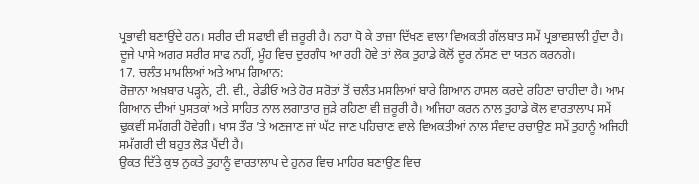ਪ੍ਰਭਾਵੀ ਬਣਾਉਂਦੇ ਹਨ। ਸਰੀਰ ਦੀ ਸਫਾਈ ਵੀ ਜ਼ਰੂਰੀ ਹੈ। ਨਹਾ ਧੋ ਕੇ ਤਾਜ਼ਾ ਦਿੱਖਣ ਵਾਲਾ ਵਿਅਕਤੀ ਗੱਲਬਾਤ ਸਮੇਂ ਪ੍ਰਭਾਵਸ਼ਾਲੀ ਹੁੰਦਾ ਹੈ। ਦੂਜੇ ਪਾਸੇ ਅਗਰ ਸਰੀਰ ਸਾਫ ਨਹੀਂ, ਮੂੰਹ ਵਿਚ ਦੁਰਗੰਧ ਆ ਰਹੀ ਹੋਵੇ ਤਾਂ ਲੋਕ ਤੁਹਾਡੇ ਕੋਲੋਂ ਦੂਰ ਨੱਸਣ ਦਾ ਯਤਨ ਕਰਨਗੇ।
17. ਚਲੰਤ ਮਾਮਲਿਆਂ ਅਤੇ ਆਮ ਗਿਆਨ:
ਰੋਜ਼ਾਨਾ ਅਖ਼ਬਾਰ ਪੜ੍ਹਨੇ, ਟੀ. ਵੀ., ਰੇਡੀਓ ਅਤੇ ਹੋਰ ਸਰੋਤਾਂ ਤੋਂ ਚਲੰਤ ਮਸਲਿਆਂ ਬਾਰੇ ਗਿਆਨ ਹਾਸਲ ਕਰਦੇ ਰਹਿਣਾ ਚਾਹੀਦਾ ਹੈ। ਆਮ ਗਿਆਨ ਦੀਆਂ ਪੁਸਤਕਾਂ ਅਤੇ ਸਾਹਿਤ ਨਾਲ ਲਗਾਤਾਰ ਜੁੜੇ ਰਹਿਣਾ ਵੀ ਜ਼ਰੂਰੀ ਹੈ। ਅਜਿਹਾ ਕਰਨ ਨਾਲ ਤੁਹਾਡੇ ਕੋਲ ਵਾਰਤਾਲਾਪ ਸਮੇਂ ਢੁਕਵੀਂ ਸਮੱਗਰੀ ਹੋਵੇਗੀ। ਖਾਸ ਤੌਰ ’ਤੇ ਅਣਜਾਣ ਜਾਂ ਘੱਟ ਜਾਣ ਪਹਿਚਾਣ ਵਾਲੇ ਵਿਅਕਤੀਆਂ ਨਾਲ ਸੰਵਾਦ ਰਚਾਉਣ ਸਮੇਂ ਤੁਹਾਨੂੰ ਅਜਿਹੀ ਸਮੱਗਰੀ ਦੀ ਬਹੁਤ ਲੋੜ ਪੈਂਦੀ ਹੈ।
ਉਕਤ ਦਿੱਤੇ ਕੁਝ ਨੁਕਤੇ ਤੁਹਾਨੂੰ ਵਾਰਤਾਲਾਪ ਦੇ ਹੁਨਰ ਵਿਚ ਮਾਹਿਰ ਬਣਾਉਣ ਵਿਚ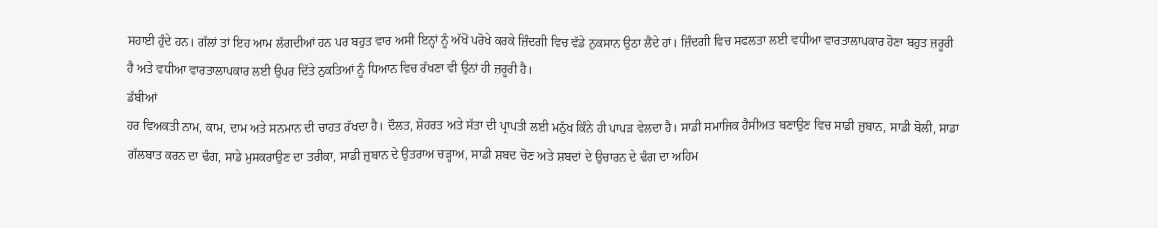ਸਹਾਈ ਹੁੰਦੇ ਹਨ। ਗੱਲਾਂ ਤਾਂ ਇਹ ਆਮ ਲੱਗਦੀਆਂ ਹਨ ਪਰ ਬਹੁਤ ਵਾਰ ਅਸੀਂ ਇਨ੍ਹਾਂ ਨੂੰ ਅੱਖੋਂ ਪਰੋਖੇ ਕਰਕੇ ਜ਼ਿੰਦਗੀ ਵਿਚ ਵੱਡੇ ਨੁਕਸਾਨ ਉਠਾ ਲੈਂਦੇ ਹਾਂ। ਜ਼ਿੰਦਗੀ ਵਿਚ ਸਫਲਤਾ ਲਈ ਵਧੀਆ ਵਾਰਤਾਲਾਪਕਾਰ ਹੋਣਾ ਬਹੁਤ ਜ਼ਰੂਰੀ ਹੈ ਅਤੇ ਵਧੀਆ ਵਾਰਤਾਲਾਪਕਾਰ ਲਈ ਉਪਰ ਦਿੱਤੇ ਨੁਕਤਿਆਂ ਨੂੰ ਧਿਆਨ ਵਿਚ ਰੱਖਣਾ ਵੀ ਉਨਾਂ ਹੀ ਜ਼ਰੂਰੀ ਹੈ।
ਡੱਬੀਆਂ
ਹਰ ਵਿਅਕਤੀ ਨਾਮ, ਕਾਮ, ਦਾਮ ਅਤੇ ਸਨਮਾਨ ਦੀ ਚਾਹਤ ਰੱਖਦਾ ਹੈ। ਦੌਲਤ, ਸ਼ੋਹਰਤ ਅਤੇ ਸੱਤਾ ਦੀ ਪ੍ਰਾਪਤੀ ਲਈ ਮਨੁੱਖ ਕਿੰਨੇ ਹੀ ਪਾਪੜ ਵੇਲਦਾ ਹੈ। ਸਾਡੀ ਸਮਾਜਿਕ ਹੈਸੀਅਤ ਬਣਾਉਣ ਵਿਚ ਸਾਡੀ ਜ਼ੁਬਾਨ, ਸਾਡੀ ਬੋਲੀ, ਸਾਡਾ ਗੱਲਬਾਤ ਕਰਨ ਦਾ ਢੰਗ, ਸਾਡੇ ਮੁਸਕਰਾਉਣ ਦਾ ਤਰੀਕਾ, ਸਾਡੀ ਜ਼ੁਬਾਨ ਦੇ ਉਤਰਾਅ ਚੜ੍ਹਾਅ, ਸਾਡੀ ਸ਼ਬਦ ਚੋਣ ਅਤੇ ਸ਼ਬਦਾਂ ਦੇ ਉਚਾਰਨ ਦੇ ਢੰਗ ਦਾ ਅਹਿਮ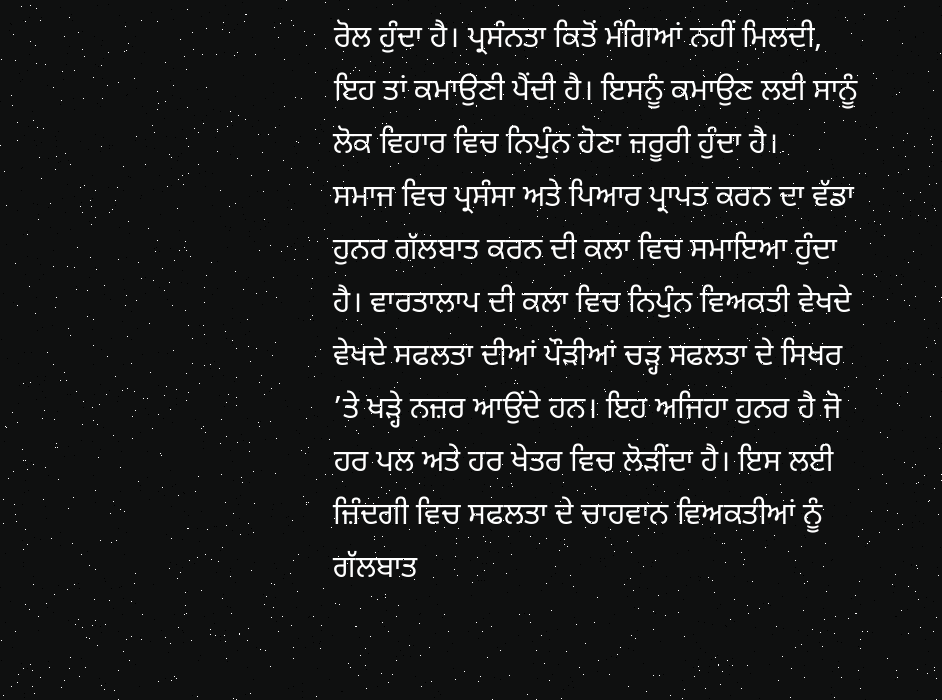ਰੋਲ ਹੁੰਦਾ ਹੈ। ਪ੍ਰਸੰਨਤਾ ਕਿਤੋਂ ਮੰਗਿਆਂ ਨਹੀਂ ਮਿਲਦੀ, ਇਹ ਤਾਂ ਕਮਾਉਣੀ ਪੈਂਦੀ ਹੈ। ਇਸਨੂੰ ਕਮਾਉਣ ਲਈ ਸਾਨੂੰ ਲੋਕ ਵਿਹਾਰ ਵਿਚ ਨਿਪੁੰਨ ਹੋਣਾ ਜ਼ਰੂਰੀ ਹੁੰਦਾ ਹੈ।
ਸਮਾਜ ਵਿਚ ਪ੍ਰਸੰਸਾ ਅਤੇ ਪਿਆਰ ਪ੍ਰਾਪਤ ਕਰਨ ਦਾ ਵੱਡਾ ਹੁਨਰ ਗੱਲਬਾਤ ਕਰਨ ਦੀ ਕਲਾ ਵਿਚ ਸਮਾਇਆ ਹੁੰਦਾ ਹੈ। ਵਾਰਤਾਲਾਪ ਦੀ ਕਲਾ ਵਿਚ ਨਿਪੁੰਨ ਵਿਅਕਤੀ ਵੇਖਦੇ ਵੇਖਦੇ ਸਫਲਤਾ ਦੀਆਂ ਪੌੜੀਆਂ ਚੜ੍ਹ ਸਫਲਤਾ ਦੇ ਸਿਖਰ ’ਤੇ ਖੜ੍ਹੇ ਨਜ਼ਰ ਆਉਂਦੇ ਹਨ। ਇਹ ਅਜਿਹਾ ਹੁਨਰ ਹੈ ਜੋ ਹਰ ਪਲ ਅਤੇ ਹਰ ਖੇਤਰ ਵਿਚ ਲੋੜੀਂਦਾ ਹੈ। ਇਸ ਲਈ ਜ਼ਿੰਦਗੀ ਵਿਚ ਸਫਲਤਾ ਦੇ ਚਾਹਵਾਨ ਵਿਅਕਤੀਆਂ ਨੂੰ ਗੱਲਬਾਤ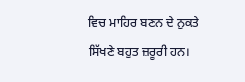ਵਿਚ ਮਾਹਿਰ ਬਣਨ ਦੇ ਨੁਕਤੇ ਸਿੱਖਣੇ ਬਹੁਤ ਜ਼ਰੂਰੀ ਹਨ।